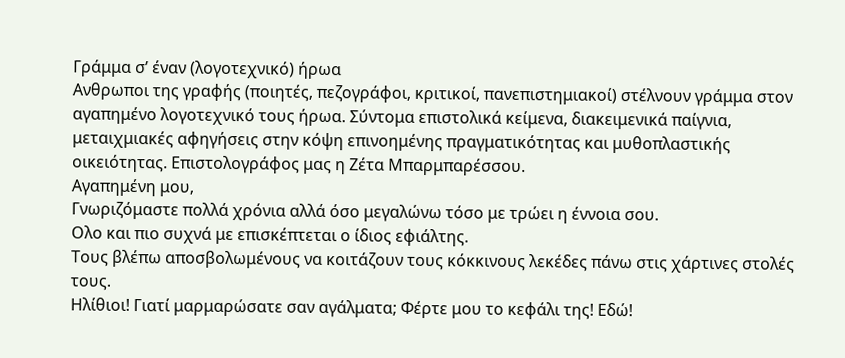Γράμμα σ’ έναν (λογοτεχνικό) ήρωα
Ανθρωποι της γραφής (ποιητές, πεζογράφοι, κριτικοί, πανεπιστημιακοί) στέλνουν γράμμα στον αγαπημένο λογοτεχνικό τους ήρωα. Σύντομα επιστολικά κείμενα, διακειμενικά παίγνια, μεταιχμιακές αφηγήσεις στην κόψη επινοημένης πραγματικότητας και μυθοπλαστικής οικειότητας. Επιστολογράφος μας η Ζέτα Μπαρμπαρέσσου.
Αγαπημένη μου,
Γνωριζόμαστε πολλά χρόνια αλλά όσο μεγαλώνω τόσο με τρώει η έννοια σου.
Ολο και πιο συχνά με επισκέπτεται ο ίδιος εφιάλτης.
Τους βλέπω αποσβολωμένους να κοιτάζουν τους κόκκινους λεκέδες πάνω στις χάρτινες στολές τους.
Ηλίθιοι! Γιατί μαρμαρώσατε σαν αγάλματα; Φέρτε μου το κεφάλι της! Εδώ!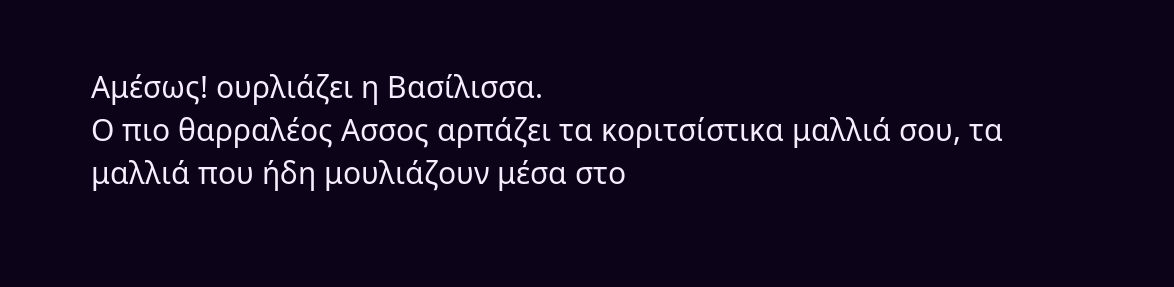Αμέσως! ουρλιάζει η Βασίλισσα.
Ο πιο θαρραλέος Ασσος αρπάζει τα κοριτσίστικα μαλλιά σου, τα μαλλιά που ήδη μουλιάζουν μέσα στο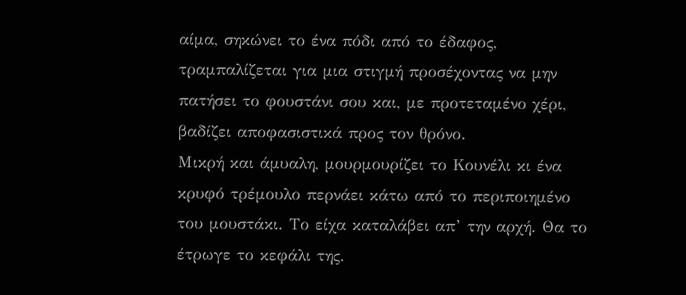αίμα, σηκώνει το ένα πόδι από το έδαφος, τραμπαλίζεται για μια στιγμή προσέχοντας να μην πατήσει το φουστάνι σου και, με προτεταμένο χέρι, βαδίζει αποφασιστικά προς τον θρόνο.
Μικρή και άμυαλη, μουρμουρίζει το Κουνέλι κι ένα κρυφό τρέμουλο περνάει κάτω από το περιποιημένο του μουστάκι. Το είχα καταλάβει απ’ την αρχή. Θα το έτρωγε το κεφάλι της.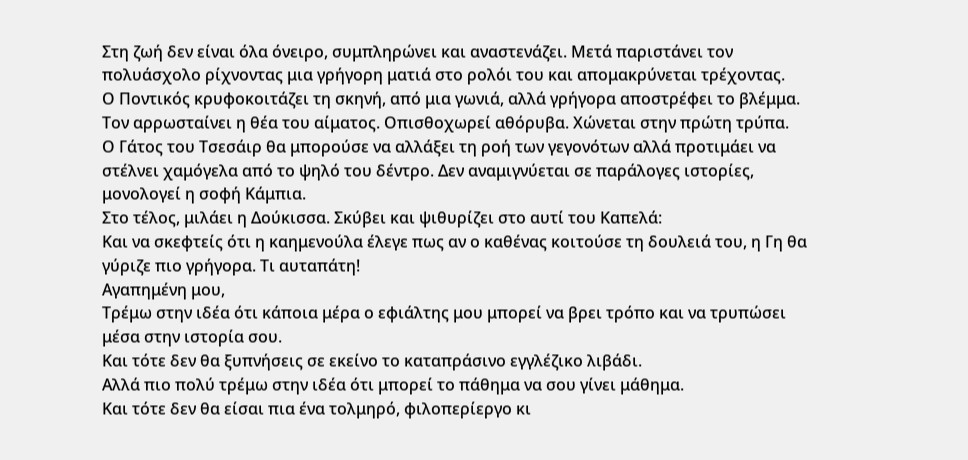Στη ζωή δεν είναι όλα όνειρο, συμπληρώνει και αναστενάζει. Μετά παριστάνει τον πολυάσχολο ρίχνοντας μια γρήγορη ματιά στο ρολόι του και απομακρύνεται τρέχοντας.
Ο Ποντικός κρυφοκοιτάζει τη σκηνή, από μια γωνιά, αλλά γρήγορα αποστρέφει το βλέμμα. Τον αρρωσταίνει η θέα του αίματος. Οπισθοχωρεί αθόρυβα. Χώνεται στην πρώτη τρύπα.
Ο Γάτος του Τσεσάιρ θα μπορούσε να αλλάξει τη ροή των γεγονότων αλλά προτιμάει να στέλνει χαμόγελα από το ψηλό του δέντρο. Δεν αναμιγνύεται σε παράλογες ιστορίες, μονολογεί η σοφή Κάμπια.
Στο τέλος, μιλάει η Δούκισσα. Σκύβει και ψιθυρίζει στο αυτί του Καπελά:
Και να σκεφτείς ότι η καημενούλα έλεγε πως αν ο καθένας κοιτούσε τη δουλειά του, η Γη θα γύριζε πιο γρήγορα. Τι αυταπάτη!
Αγαπημένη μου,
Τρέμω στην ιδέα ότι κάποια μέρα ο εφιάλτης μου μπορεί να βρει τρόπο και να τρυπώσει μέσα στην ιστορία σου.
Και τότε δεν θα ξυπνήσεις σε εκείνο το καταπράσινο εγγλέζικο λιβάδι.
Αλλά πιο πολύ τρέμω στην ιδέα ότι μπορεί το πάθημα να σου γίνει μάθημα.
Και τότε δεν θα είσαι πια ένα τολμηρό, φιλοπερίεργο κι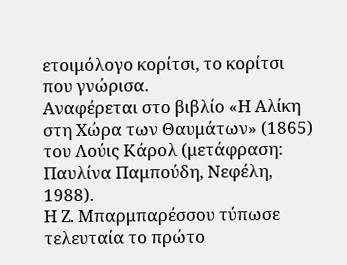ετοιμόλογο κορίτσι, το κορίτσι που γνώρισα.
Αναφέρεται στο βιβλίο «Η Αλίκη στη Χώρα των Θαυμάτων» (1865) του Λούις Κάρολ (μετάφραση: Παυλίνα Παμπούδη, Νεφέλη, 1988).
Η Ζ. Μπαρμπαρέσσου τύπωσε τελευταία το πρώτο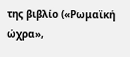της βιβλίο («Ρωμαϊκή ώχρα»,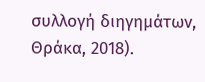συλλογή διηγημάτων, Θράκα, 2018).